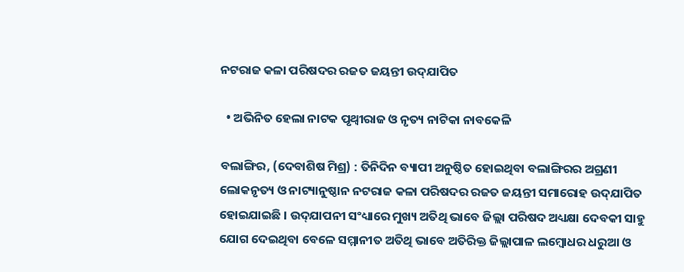ନଟରାଜ କଳା ପରିଷଦର ରଜତ ଜୟନ୍ତୀ ଉଦ୍‌ଯାପିତ

  • ଅଭିନିତ ହେଲା ନାଟକ ପୃଥ୍ୱୀରାଜ ଓ ନୃତ୍ୟ ନାଟିକା ନାବକେଳି

ବଲାଙ୍ଗିର, (ଦେବାଶିଷ ମିଶ୍ର) : ତିନିଦିନ ବ୍ୟାପୀ ଅନୁଷ୍ଠିତ ହୋଇଥିବା ବଲାଙ୍ଗିରର ଅଗ୍ରଣୀ ଲୋକନୃତ୍ୟ ଓ ନାଟ୍ୟାନୁଷ୍ଠାନ ନଟରାଜ କଳା ପରିଷଦର ରଜତ ଜୟନ୍ତୀ ସମାରୋହ ଉଦ୍‌ଯାପିତ ହୋଇଯାଇଛି । ଉଦ୍‌ଯାପନୀ ସଂଧ୍ୟାରେ ମୁଖ୍ୟ ଅତିଥି ଭାବେ ଜିଲ୍ଲା ପରିଷଦ ଅଧ୍ୟକ୍ଷା ଦେବକୀ ସାହୁ ଯୋଗ ଦେଇଥିବା ବେଳେ ସମ୍ମାନୀତ ଅତିଥି ଭାବେ ଅତିରିକ୍ତ ଜିଲ୍ଲାପାଳ ଲମ୍ବୋଧର ଧରୁଆ ଓ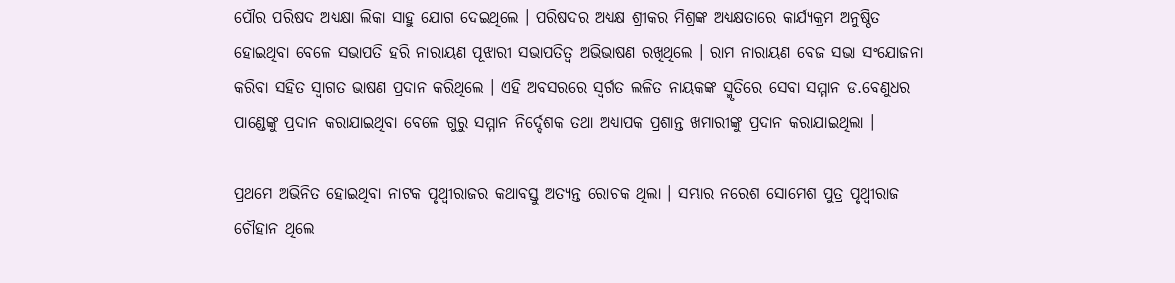ପୌର ପରିଷଦ ଅଧ୍ୟକ୍ଷା ଲିକା ସାହୁ ଯୋଗ ଦେଇଥିଲେ । ପରିଷଦର ଅଧ୍ୟକ୍ଷ ଶ୍ରୀକର ମିଶ୍ରଙ୍କ ଅଧ୍ୟକ୍ଷତାରେ କାର୍ଯ୍ୟକ୍ରମ ଅନୁଷ୍ଠିତ ହୋଇଥିବା ବେଳେ ସଭାପତି ହରି ନାରାୟଣ ପୂଝାରୀ ସଭାପତିତ୍ୱ ଅଭିଭାଷଣ ରଖିଥିଲେ । ରାମ ନାରାୟଣ ବେଜ ସଭା ସଂଯୋଜନା କରିବା ସହିତ ସ୍ୱାଗତ ଭାଷଣ ପ୍ରଦାନ କରିଥିଲେ । ଏହି ଅବସରରେ ସ୍ୱର୍ଗତ ଲଳିତ ନାୟକଙ୍କ ସ୍ମୃତିରେ ସେବା ସମ୍ମାନ ଡ.ବେଣୁଧର ପାଣ୍ଡେଙ୍କୁ ପ୍ରଦାନ କରାଯାଇଥିବା ବେଳେ ଗୁରୁ ସମ୍ମାନ ନିର୍ଦ୍ଦେଶକ ତଥା ଅଧ୍ୟାପକ ପ୍ରଶାନ୍ତ ଖମାରୀଙ୍କୁ ପ୍ରଦାନ କରାଯାଇଥିଲା ।

ପ୍ରଥମେ ଅଭିନିତ ହୋଇଥିବା ନାଟକ ପୃଥ୍ୱୀରାଜର କଥାବସ୍ତୁ ଅତ୍ୟନ୍ତ ରୋଚକ ଥିଲା । ସମ୍ଭାର ନରେଶ ସୋମେଶ ପୁତ୍ର ପୃଥ୍ୱୀରାଜ ଚୌହାନ ଥିଲେ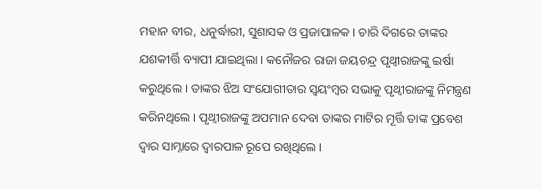ମହାନ ବୀର, ଧନୁର୍ଦ୍ଧାରୀ, ସୁଶାସକ ଓ ପ୍ରଜାପାଳକ । ଚାରି ଦିଗରେ ତାଙ୍କର ଯଶକୀର୍ତ୍ତି ବ୍ୟାପୀ ଯାଇଥିଲା । କନୌଜର ରାଜା ଜୟଚନ୍ଦ୍ର ପୃଥ୍ୱୀରାଜଙ୍କୁ ଇର୍ଷା କରୁଥିଲେ । ତାଙ୍କର ଝିଅ ସଂଯୋଗୀତାର ସ୍ୱୟଂମ୍ବର ସଭାକୁ ପୃଥ୍ୱୀରାଜଙ୍କୁ ନିମନ୍ତ୍ରଣ କରିନଥିଲେ । ପୃଥ୍ୱୀରାଜଙ୍କୁ ଅପମାନ ଦେବା ତାଙ୍କର ମାଟିର ମୂର୍ତ୍ତି ତାଙ୍କ ପ୍ରବେଶ ଦ୍ୱାର ସାମ୍ନାରେ ଦ୍ୱାରପାଳ ରୂପେ ରଖିଥିଲେ ।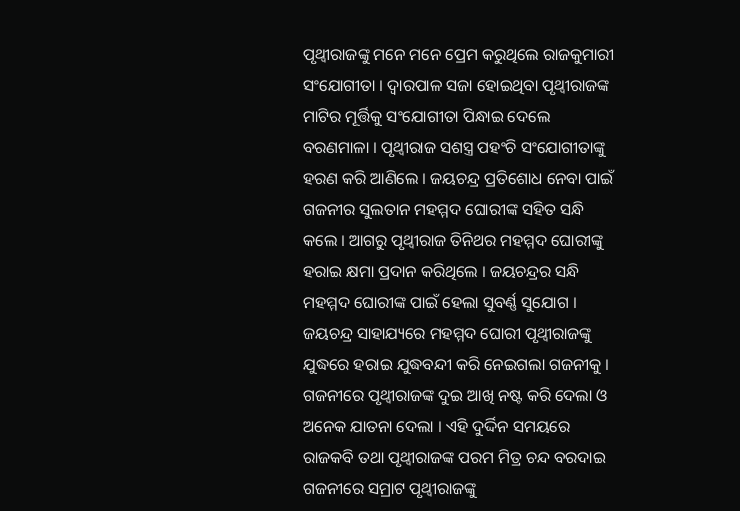ପୃଥ୍ୱୀରାଜଙ୍କୁ ମନେ ମନେ ପ୍ରେମ କରୁଥିଲେ ରାଜକୁମାରୀ ସଂଯୋଗୀତା । ଦ୍ୱାରପାଳ ସଜା ହୋଇଥିବା ପୃଥ୍ୱୀରାଜଙ୍କ ମାଟିର ମୂର୍ତ୍ତିକୁ ସଂଯୋଗୀତା ପିନ୍ଧାଇ ଦେଲେ ବରଣମାଳା । ପୃଥ୍ୱୀରାଜ ସଶସ୍ତ୍ର ପହଂଚି ସଂଯୋଗୀତାଙ୍କୁ ହରଣ କରି ଆଣିଲେ । ଜୟଚନ୍ଦ୍ର ପ୍ରତିଶୋଧ ନେବା ପାଇଁ ଗଜନୀର ସୁଲତାନ ମହମ୍ମଦ ଘୋରୀଙ୍କ ସହିତ ସନ୍ଧି କଲେ । ଆଗରୁ ପୃଥ୍ୱୀରାଜ ତିନିଥର ମହମ୍ମଦ ଘୋରୀଙ୍କୁ ହରାଇ କ୍ଷମା ପ୍ରଦାନ କରିଥିଲେ । ଜୟଚନ୍ଦ୍ରର ସନ୍ଧି ମହମ୍ମଦ ଘୋରୀଙ୍କ ପାଇଁ ହେଲା ସୁବର୍ଣ୍ଣ ସୁଯୋଗ । ଜୟଚନ୍ଦ୍ର ସାହାଯ୍ୟରେ ମହମ୍ମଦ ଘୋରୀ ପୃଥ୍ୱୀରାଜଙ୍କୁ ଯୁଦ୍ଧରେ ହରାଇ ଯୁଦ୍ଧବନ୍ଦୀ କରି ନେଇଗଲା ଗଜନୀକୁ । ଗଜନୀରେ ପୃଥ୍ୱୀରାଜଙ୍କ ଦୁଇ ଆଖି ନଷ୍ଟ କରି ଦେଲା ଓ ଅନେକ ଯାତନା ଦେଲା । ଏହି ଦୁର୍ଦ୍ଦିନ ସମୟରେ ରାଜକବି ତଥା ପୃଥ୍ୱୀରାଜଙ୍କ ପରମ ମିତ୍ର ଚନ୍ଦ ବରଦାଇ ଗଜନୀରେ ସମ୍ରାଟ ପୃଥ୍ୱୀରାଜଙ୍କୁ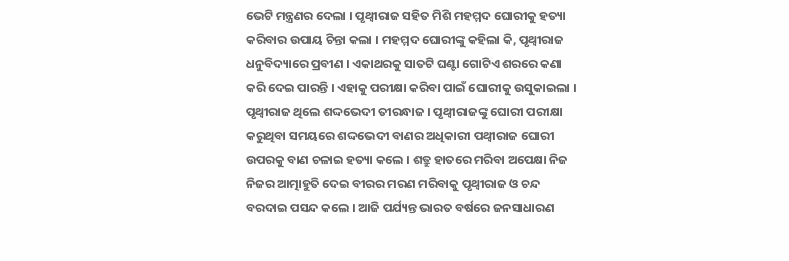ଭେଟି ମନ୍ତ୍ରଣର ଦେଲା । ପୃଥ୍ୱୀରାଜ ସହିତ ମିଶି ମହମ୍ମଦ ଘୋରୀକୁ ହତ୍ୟା କରିବାର ଉପାୟ ଚିନ୍ତା କଲା । ମହମ୍ମଦ ଘୋରୀଙ୍କୁ କହିଲା କି, ପୃଥ୍ୱୀରାଜ ଧନୁବିଦ୍ୟାରେ ପ୍ରବୀଣ । ଏକାଥରକୁ ସାତଟି ଘଣ୍ଟା ଗୋଟିଏ ଶରରେ କଣା କରି ଦେଇ ପାରନ୍ତି । ଏହାକୁ ପରୀକ୍ଷା କରିବା ପାଇଁ ଘୋରୀକୁ ଉସୁକାଇଲା । ପୃଥ୍ୱୀରାଜ ଥିଲେ ଶଦ୍ଦଭେଦୀ ତୀରନ୍ଧାଜ । ପୃଥ୍ୱୀରାଜଙ୍କୁ ଘୋରୀ ପରୀକ୍ଷା କରୁଥିବା ସମୟରେ ଶଦ୍ଦଭେଦୀ ବାଣର ଅଧିକାରୀ ପଥ୍ୱୀରାଜ ଘୋରୀ ଉପରକୁ ବାଣ ଚଳାଇ ହତ୍ୟା କଲେ । ଶତ୍ରୁ ହାତରେ ମରିବା ଅପେକ୍ଷା ନିଜ ନିଜର ଆତ୍ମାହୁତି ଦେଇ ବୀରର ମରଣ ମରିବାକୁ ପୃଥ୍ୱୀରାଜ ଓ ଚନ୍ଦ ବରଦାଇ ପସନ୍ଦ କଲେ । ଆଜି ପର୍ଯ୍ୟନ୍ତ ଭାରତ ବର୍ଷରେ ଜନସାଧାରଣ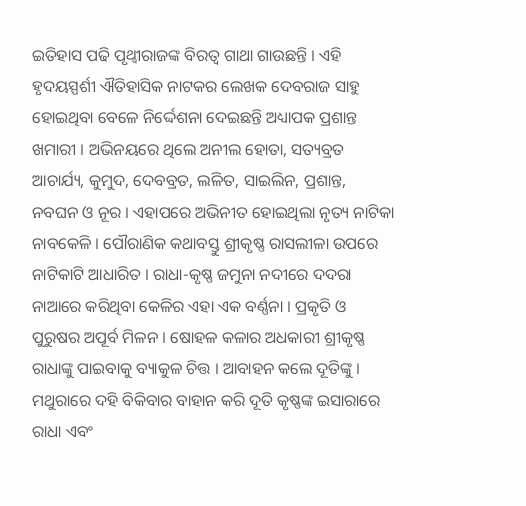ଇତିହାସ ପଢି ପୃଥ୍ୱୀରାଜଙ୍କ ବିରତ୍ୱ ଗାଥା ଗାଉଛନ୍ତି । ଏହି ହୃଦୟସ୍ପର୍ଶୀ ଐତିହାସିକ ନାଟକର ଲେଖକ ଦେବରାଜ ସାହୁ ହୋଇଥିବା ବେଳେ ନିର୍ଦ୍ଦେଶନା ଦେଇଛନ୍ତି ଅଧ୍ୟାପକ ପ୍ରଶାନ୍ତ ଖମାରୀ । ଅଭିନୟରେ ଥିଲେ ଅନୀଲ ହୋତା, ସତ୍ୟବ୍ରତ ଆଚାର୍ଯ୍ୟ, କୁମୁଦ, ଦେବବ୍ରତ, ଲଳିତ, ସାଇଲିନ, ପ୍ରଶାନ୍ତ, ନବଘନ ଓ ନୂର । ଏହାପରେ ଅଭିନୀତ ହୋଇଥିଲା ନୃତ୍ୟ ନାଟିକା ନାବକେଳି । ପୌରାଣିକ କଥାବସ୍ତୁ ଶ୍ରୀକୃଷ୍ଣ ରାସଲୀଳା ଉପରେ ନାଟିକାଟି ଆଧାରିତ । ରାଧା-କୃଷ୍ଣ ଜମୁନା ନଦୀରେ ଦଦରା ନାଆରେ କରିଥିବା କେଳିର ଏହା ଏକ ବର୍ଣ୍ଣନା । ପ୍ରକୃତି ଓ ପୁରୁଷର ଅପୂର୍ବ ମିଳନ । ଷୋହଳ କଳାର ଅଧକାରୀ ଶ୍ରୀକୃଷ୍ଣ ରାଧାଙ୍କୁ ପାଇବାକୁ ବ୍ୟାକୁଳ ଚିତ୍ତ । ଆବାହନ କଲେ ଦୂତିଙ୍କୁ । ମଥୁରାରେ ଦହି ବିକିବାର ବାହାନ କରି ଦୂତି କୃଷ୍ଣଙ୍କ ଇସାରାରେ ରାଧା ଏବଂ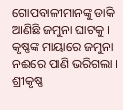ଗୋପବାଳୀମାନଙ୍କୁ ଡାକି ଆଣିଛି ଜମୁନା ଘାଟକୁ । କୃଷ୍ଣଙ୍କ ମାୟାରେ ଜମୁନା ନଈରେ ପାଣି ଭରିଗଲା । ଶ୍ରୀକୃଷ୍ଣ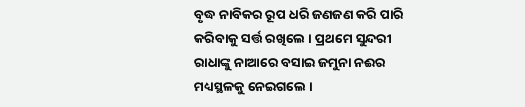ବୃଦ୍ଧ ନାବିକର ରୂପ ଧରି ଜଣଜଣ କରି ପାରି କରିବାକୁ ସର୍ତ୍ତ ରଖିଲେ । ପ୍ରଥମେ ସୁନ୍ଦରୀ ରାଧାଙ୍କୁ ନାଆରେ ବସାଇ ଜମୁନା ନଈର ମଧ୍ୟସ୍ଥଳକୁ ନେଇଗଲେ ।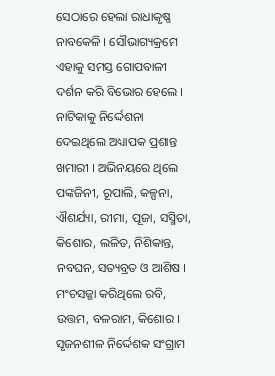ସେଠାରେ ହେଲା ରାଧାକୃଷ୍ଣ ନାବକେଳି । ସୌଭାଗ୍ୟକ୍ରମେ ଏହାକୁ ସମସ୍ତ ଗୋପବାଳୀ ଦର୍ଶନ କରି ବିଭୋର ହେଲେ । ନାଟିକାକୁ ନିର୍ଦ୍ଦେଶନା ଦେଇଥିଲେ ଅଧ୍ୟାପକ ପ୍ରଶାନ୍ତ ଖମାରୀ । ଅଭିନୟରେ ଥିଲେ ପଙ୍କଜିନୀ, ରୂପାଲି, କଳ୍ପନା, ଐଶର୍ଯ୍ୟା, ରୀମା, ପୂଜା, ସସ୍ମିତା, କିଶୋର, ଲଳିତ, ନିଶିକାନ୍ତ, ନବଘନ, ସତ୍ୟବ୍ରତ ଓ ଆଶିଷ । ମଂଚସଜ୍ଜା କରିଥିଲେ ରବି, ଉତ୍ତମ, ବଳରାମ, କିଶୋର । ସୃଜନଶୀଳ ନିର୍ଦ୍ଦେଶକ ସଂଗ୍ରାମ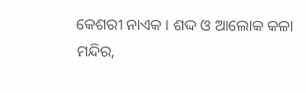କେଶରୀ ନାଏକ । ଶଦ୍ଦ ଓ ଆଲୋକ କଳା ମନ୍ଦିର,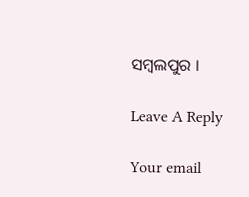ସମ୍ବଲପୁର ।

Leave A Reply

Your email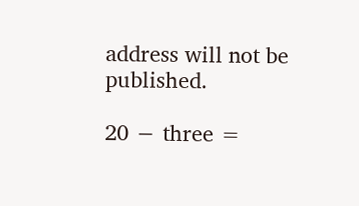address will not be published.

20 − three =